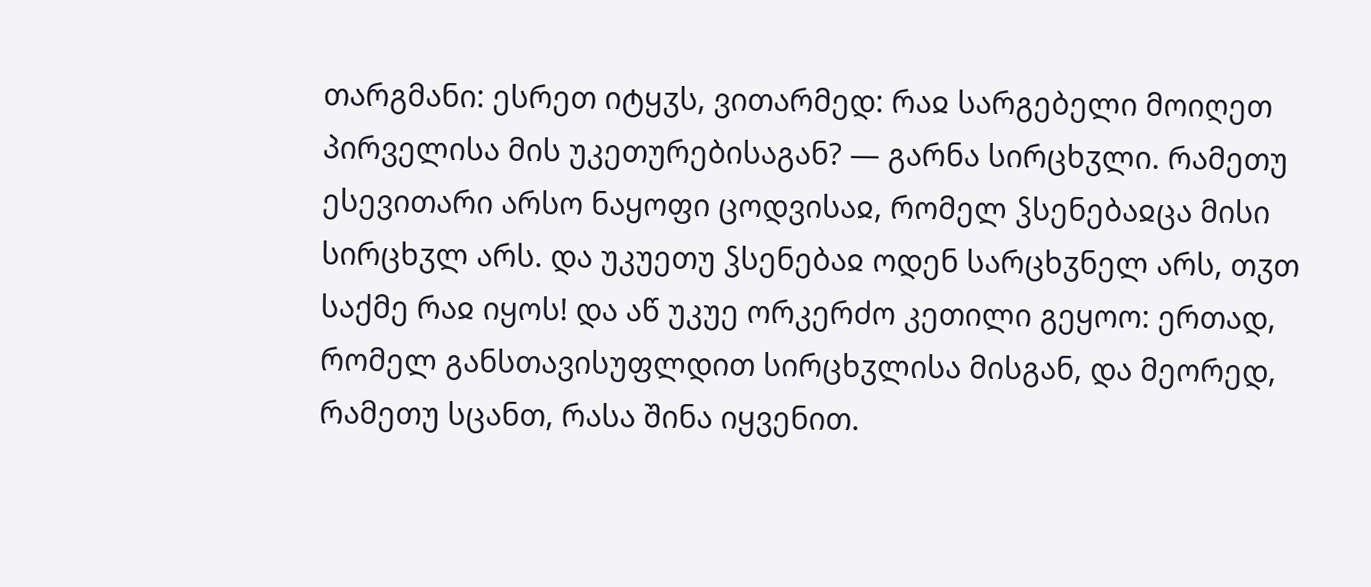თარგმანი: ესრეთ იტყჳს, ვითარმედ: რაჲ სარგებელი მოიღეთ პირველისა მის უკეთურებისაგან? — გარნა სირცხჳლი. რამეთუ ესევითარი არსო ნაყოფი ცოდვისაჲ, რომელ ჴსენებაჲცა მისი სირცხჳლ არს. და უკუეთუ ჴსენებაჲ ოდენ სარცხჳნელ არს, თჳთ საქმე რაჲ იყოს! და აწ უკუე ორკერძო კეთილი გეყოო: ერთად, რომელ განსთავისუფლდით სირცხჳლისა მისგან, და მეორედ, რამეთუ სცანთ, რასა შინა იყვენით.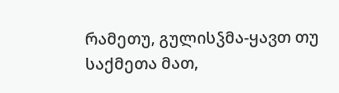რამეთუ, გულისჴმა-ყავთ თუ საქმეთა მათ,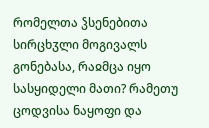რომელთა ჴსენებითა სირცხჳლი მოგივალს გონებასა, რაჲმცა იყო სასყიდელი მათი? რამეთუ ცოდვისა ნაყოფი და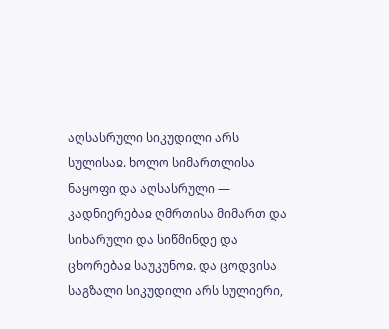აღსასრული სიკუდილი არს სულისაჲ. ხოლო სიმართლისა ნაყოფი და აღსასრული — კადნიერებაჲ ღმრთისა მიმართ და სიხარული და სიწმინდე და ცხორებაჲ საუკუნოჲ. და ცოდვისა საგზალი სიკუდილი არს სულიერი,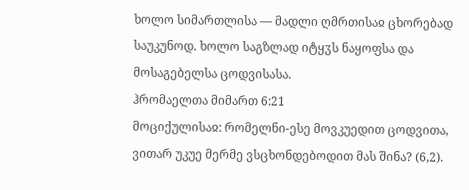ხოლო სიმართლისა — მადლი ღმრთისაჲ ცხორებად საუკუნოდ. ხოლო საგზლად იტყჳს ნაყოფსა და მოსაგებელსა ცოდვისასა.
ჰრომაელთა მიმართ 6:21
მოციქულისაჲ: რომელნი-ესე მოვკუედით ცოდვითა, ვითარ უკუე მერმე ვსცხონდებოდით მას შინა? (6,2).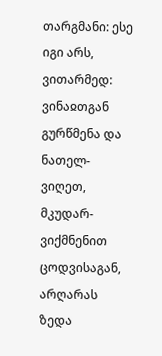თარგმანი: ესე იგი არს, ვითარმედ: ვინაჲთგან გურწმენა და ნათელ-ვიღეთ, მკუდარ-ვიქმნენით ცოდვისაგან, არღარას ზედა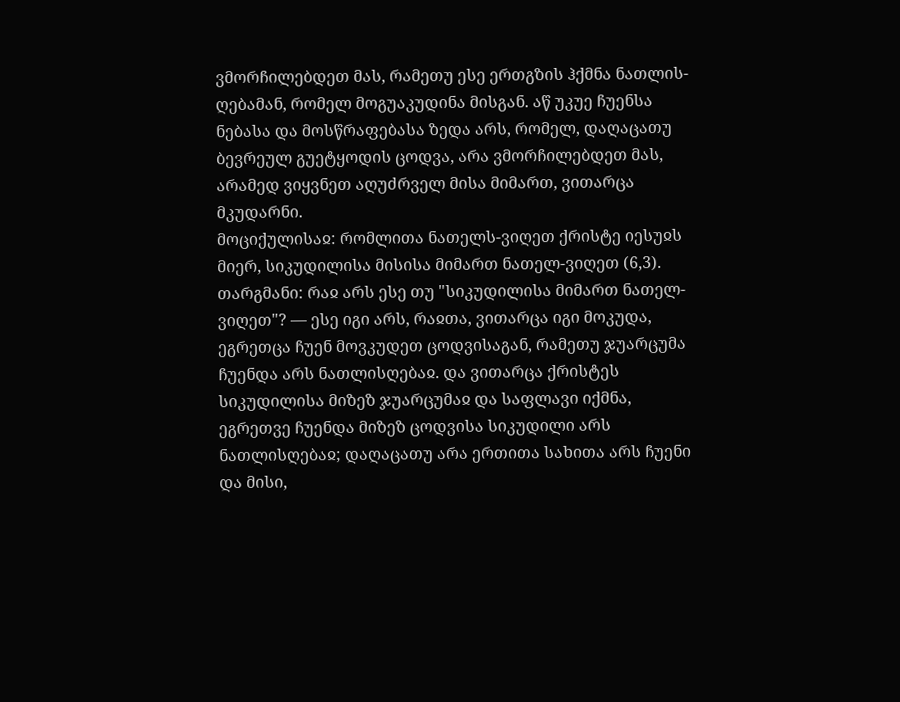ვმორჩილებდეთ მას, რამეთუ ესე ერთგზის ჰქმნა ნათლის-ღებამან, რომელ მოგუაკუდინა მისგან. აწ უკუე ჩუენსა ნებასა და მოსწრაფებასა ზედა არს, რომელ, დაღაცათუ ბევრეულ გუეტყოდის ცოდვა, არა ვმორჩილებდეთ მას, არამედ ვიყვნეთ აღუძრველ მისა მიმართ, ვითარცა მკუდარნი.
მოციქულისაჲ: რომლითა ნათელს-ვიღეთ ქრისტე იესუჲს მიერ, სიკუდილისა მისისა მიმართ ნათელ-ვიღეთ (6,3).
თარგმანი: რაჲ არს ესე თუ "სიკუდილისა მიმართ ნათელ-ვიღეთ"? — ესე იგი არს, რაჲთა, ვითარცა იგი მოკუდა, ეგრეთცა ჩუენ მოვკუდეთ ცოდვისაგან, რამეთუ ჯუარცუმა ჩუენდა არს ნათლისღებაჲ. და ვითარცა ქრისტეს სიკუდილისა მიზეზ ჯუარცუმაჲ და საფლავი იქმნა, ეგრეთვე ჩუენდა მიზეზ ცოდვისა სიკუდილი არს ნათლისღებაჲ; დაღაცათუ არა ერთითა სახითა არს ჩუენი და მისი,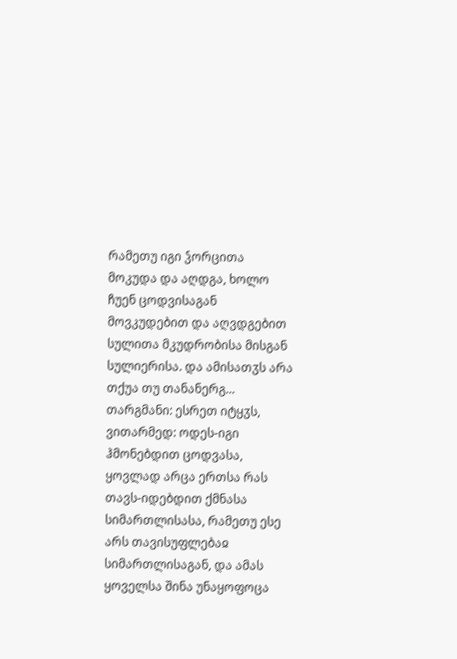რამეთუ იგი ჴორცითა მოკუდა და აღდგა, ხოლო ჩუენ ცოდვისაგან მოვკუდებით და აღვდგებით სულითა მკუდრობისა მისგან სულიერისა. და ამისათჳს არა თქუა თუ თანანერგ...
თარგმანი: ესრეთ იტყჳს, ვითარმედ: ოდეს-იგი ჰმონებდით ცოდვასა, ყოვლად არცა ერთსა რას თავს-იდებდით ქმნასა სიმართლისასა, რამეთუ ესე არს თავისუფლებაჲ სიმართლისაგან, და ამას ყოველსა შინა უნაყოფოცა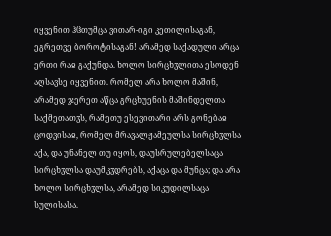იყვენით ჰჱთუმცა ვითარ-იგი კეთილისაგან, ეგრეთვე ბოროტისაგან! არამედ საქადული არცა ერთი რაჲ გაქუნდა. ხოლო სირცხჳლითა ესოდენ აღსავსე იყვენით. რომელ არა ხოლო მაშინ, არამედ ჯერეთ აწცა გრცხუენის მაშინდელთა საქმეთათჳს, რამეთუ ესევითარი არს გონებაჲ ცოდვისაჲ, რომელ მრავალჟამეულსა სირცხჳლსა აქა, და უნანელ თუ იყოს, დაუსრულებელსაცა სირცხჳლსა დაუმკჳდრებს, აქაცა და მუნცა; და არა ხოლო სირცხჳლსა, არამედ სიკუდილსაცა სულისასა.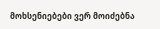მოხსენიებები ვერ მოიძებნა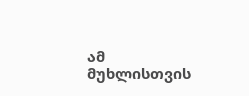ამ მუხლისთვის